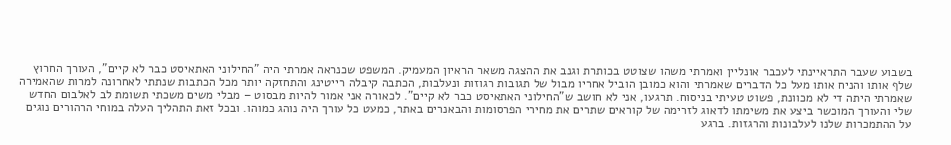בשבוע שעבר התראיינתי לעכבר אונליין ואמרתי משהו שצוטט בכותרת וגנב את ההצגה משאר הראיון המעמיק. המשפט שכנראה אמרתי היה "החילוני האתאיסט כבר לא קיים", העורך החרוץ שלף אותו והניח אותו מעל כל הדברים שאמרתי והוא כמובן הוביל אחריו מבול של תגובות רגוזות ונעלבות, הכתבה קיבלה רייטינג והתחזקה יותר מכל הכתבות שנתתי לאחרונה למרות שהאמירה שאמרתי היתה די לא מכוונת, פשוט טעיתי בניסוח. תרגעו, אני לא חושב ש"החילוני האתאיסט כבר לא קיים". לכאורה אני אמור להיות מבסוט – מבלי משים משכתי תשומת לב לאלבום החדש שלי והעורך המוכשר ביצע את משימתו לדאוג לזרימה של קוראים שתרים את מחירי הפרסומות והבאנרים באתר, כמעט כל עורך היה נוהג כמוהו. ובכל זאת התהליך העלה במוחי הרהורים נוגים על ההתמכרות שלנו לעלבונות והרגזות. ברגע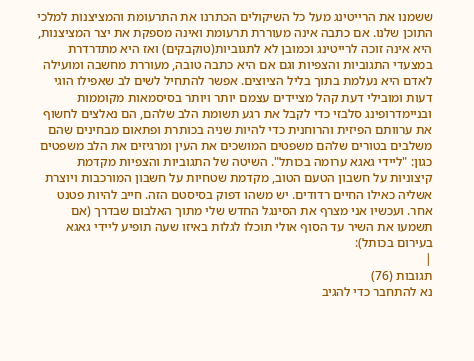ששמנו את הרייטינג מעל כל השיקולים הכתרנו את התרעומת והמציצנות למלכי התוכן שלנו. אם כתבה אינה מעוררת תרעומת ואינה מספקת את יצר המציצנות, היא אינה זוכה לרייטינג וכמובן לא לתגוביות(טוקבקים) ואז היא מתדרדרת במצעדי התגוביות והצפיות וגם אם היא כתבה טובה, מעוררת מחשבה ומועילה לאדם היא נעלמת בתוך בליל הציוצים. אפשר להתחיל לשים לב שאפילו הוגי דעות ומובילי דעת קהל מציידים עצמם יותר ויותר בסיסמאות מקוממות ובניימדרופינג סלבזי כדי לקבל את רגע תשומת הלב שלהם, הם נאלצים לחשוף את ערוותם הפיזית והרוחנית כדי להיות שניה בכותרת ופתאום מבחינים שהם משלבים בטורים שלהם משפטים המושכים את העין ומרגיזים את הלב משפטים כגון: "ליידי גאגא ערומה בכותל". השיטה של התגוביות והצפיות מקדמת קיצוניות על חשבון הטעם הטוב, מקדמת שטחיות על חשבון המורכבות ויוצרת אשליה כאילו החיים רדודים. יש משהו דפוק בסיסטם הזה. חייב להיות פטנט אחר. ועכשיו אני מצרף את הסינגל החדש שלי מתוך האלבום שבדרך (אם תשמעו את השיר עד הסוף אולי תוכלו לגלות באיזו שעה תופיע ליידי גאגא בעירום בכותל):
|
תגובות (76)
נא להתחבר כדי להגיב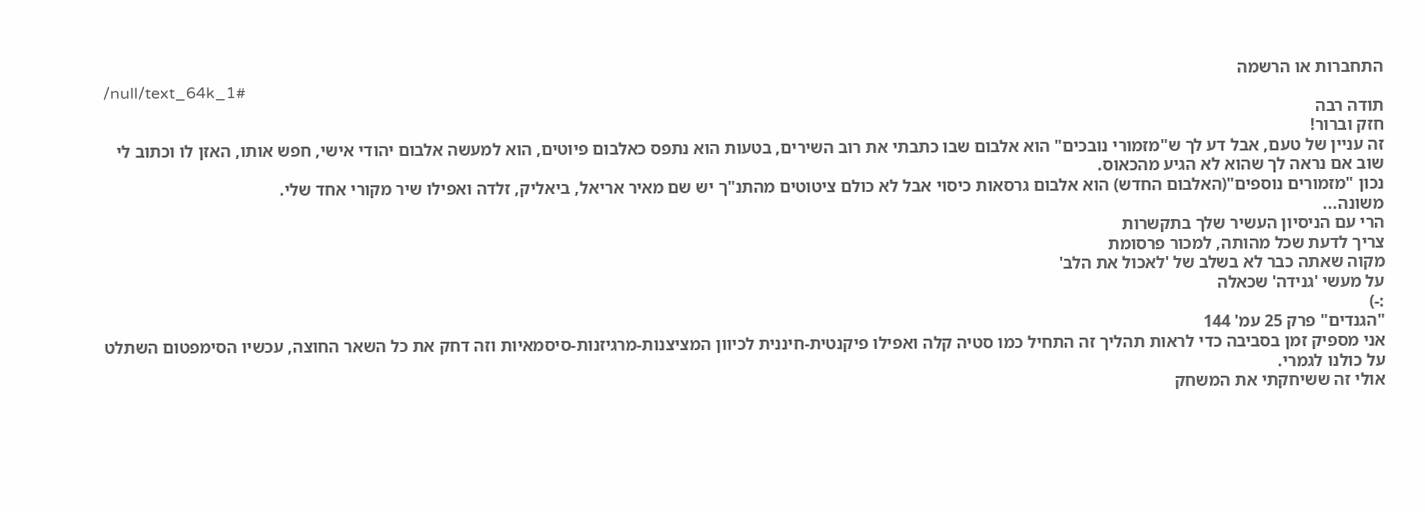התחברות או הרשמה
/null/text_64k_1#
תודה רבה
חזק וברור!
זה עניין של טעם, אבל דע לך ש"מזמורי נובכים" הוא אלבום שבו כתבתי את רוב השירים, בטעות הוא נתפס כאלבום פיוטים, הוא למעשה אלבום יהודי אישי, חפש אותו, האזן לו וכתוב לי שוב אם נראה לך שהוא לא הגיע מהכאוס.
נכון "מזמורים נוספים"(האלבום החדש) הוא אלבום גרסאות כיסוי אבל לא כולם ציטוטים מהתנ"ך יש שם מאיר אריאל, ביאליק, זלדה ואפילו שיר מקורי אחד שלי.
משונה...
הרי עם הניסיון העשיר שלך בתקשרות
צריך לדעת שכל מהותה, למכור פרסומת
מקוה שאתה כבר לא בשלב של 'לאכול את הלב'
על מעשי 'גנידה' שכאלה
:-)
"הגנדים" פרק 25 עמ' 144
אני מספיק זמן בסביבה כדי לראות תהליך זה התחיל כמו סטיה קלה ואפילו פיקנטית-חיננית לכיוון המציצנות-מרגיזנות-סיסמאיות וזה דחק את כל השאר החוצה, עכשיו הסימפטום השתלט על כולנו לגמרי.
אולי זה ששיחקתי את המשחק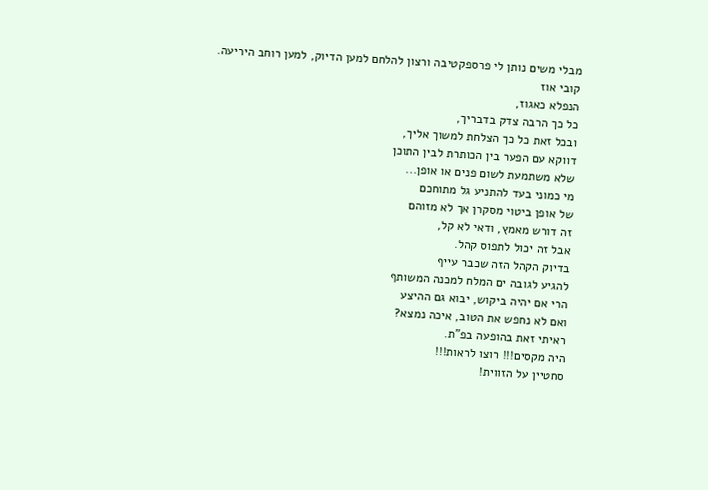מבלי משים נותן לי פרספקטיבה ורצון להלחם למען הדיוק, למען רוחב היריעה.
קובי אוז
הנפלא כאגוז,
כל כך הרבה צדק בדבריך,
ובכל זאת כל כך הצלחת למשוך אליך,
דווקא עם הפער בין הכותרת לבין התוכן
שלא משתמעת לשום פנים או אופן...
מי כמוני בעד להתניע גל מתוחכם
של אופן ביטוי מסקרן אך לא מזוהם
זה דורש מאמץ, ודאי לא קל,
אבל זה יכול לתפוס קהל.
בדיוק הקהל הזה שכבר עייף
להגיע לגובה ים המלח למכנה המשותף
הרי אם יהיה ביקוש, יבוא גם ההיצע
ואם לא נחפש את הטוב, איכה נמצא?
ראיתי זאת בהופעה בפ"ת.
היה מקסים!!! רוצו לראות!!!
סחטיין על הזווית!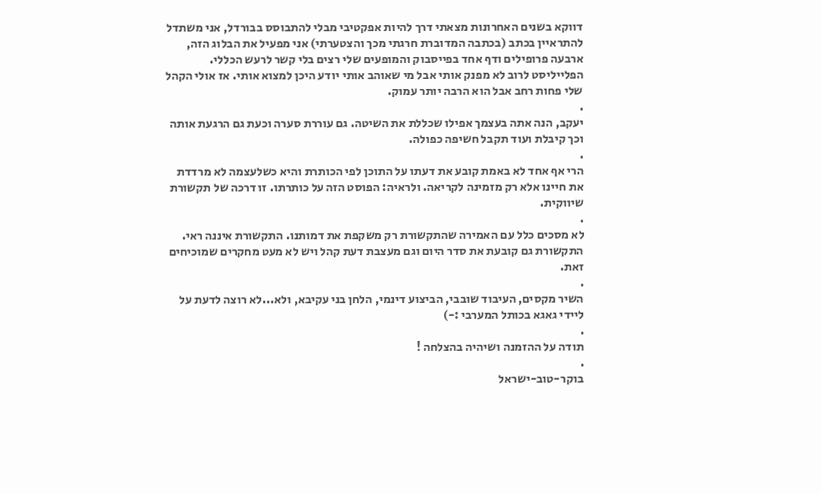דווקא בשנים האחרונות מצאתי דרך להיות אפקטיבי מבלי להתבוסס בבורדל, אני משתדל להתראיין בכתב (בכתבה המדוברת חרגתי מכך והצטערתי) אני מפעיל את הבלוג הזה, ארבעה פרופילים ודף אחד בפייסבוק והמופעים שלי רצים בלי קשר לרעש הכללי. הפלייליסט לרוב לא מפנק אותי אבל מי שאוהב אותי יודע היכן למצוא אותי. אז אולי הקהל שלי פחות רחב אבל הוא הרבה יותר עמוק.
.
יעקב, הנה אתה בעצמך אפילו שכללת את השיטה. גם עוררת סערה וכעת גם הרגעת אותה וכך קיבלת ועוד תקבל חשיפה כפולה.
.
הרי אף אחד לא באמת קובע את דעתו על התוכן לפי הכותרת והיא כשלעצמה לא מרדדת את חיינו אלא רק מזמינה לקריאה. ולראיה: הפוסט הזה על כותרתו. זו דרכה של תקשורת שיווקית.
.
לא מסכים כלל עם האמירה שהתקשורת רק משקפת את דמותנו. התקשורת איננה ראי. התקשורת גם קובעת את סדר היום וגם מעצבת דעת קהל ויש לא מעט מחקרים שמוכיחים זאת.
.
השיר מקסים, העיבוד שובבי, הביצוע דינמי, הלחן בני עקיבא, ולא...לא רוצה לדעת על ליידי גאגא בכותל המערבי :-)
.
תודה על ההזמנה ושיהיה בהצלחה !
.
בוקר-טוב-ישראל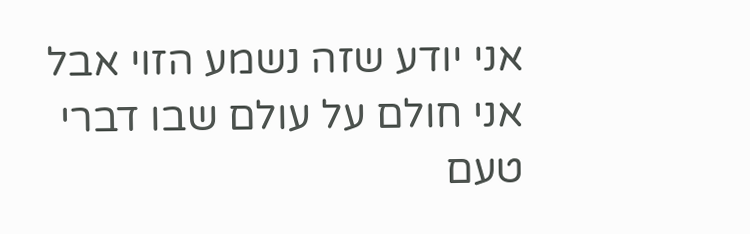אני יודע שזה נשמע הזוי אבל אני חולם על עולם שבו דברי טעם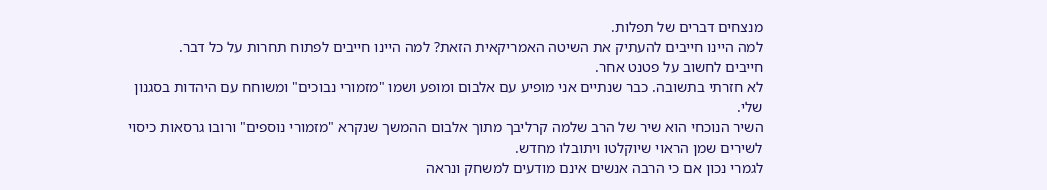מנצחים דברים של תפלות.
למה היינו חייבים להעתיק את השיטה האמריקאית הזאת? למה היינו חייבים לפתוח תחרות על כל דבר.
חייבים לחשוב על פטנט אחר.
לא חזרתי בתשובה. כבר שנתיים אני מופיע עם אלבום ומופע ושמו "מזמורי נבוכים" ומשוחח עם היהדות בסגנון שלי.
השיר הנוכחי הוא שיר של הרב שלמה קרליבך מתוך אלבום ההמשך שנקרא "מזמורי נוספים" ורובו גרסאות כיסוי לשירים שמן הראוי שיוקלטו ויתובלו מחדש.
לגמרי נכון אם כי הרבה אנשים אינם מודעים למשחק ונראה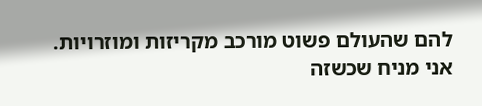להם שהעולם פשוט מורכב מקריזות ומוזרויות.
אני מניח שכשזה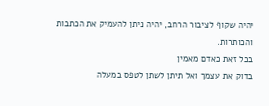יהיה שקוף לציבור הרחב, יהיה ניתן להעמיק את הכתבות והכותרות.
בכל זאת כאדם מאמין
בדוק את עצמך ואל תיתן לשתן לטפס במעלה